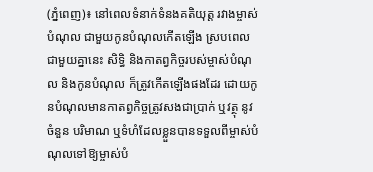(ភ្នំពេញ)៖ នៅពេលទំនាក់ទំនងគតិយុត្ត រវាងម្ចាស់បំណុល ជាមួយកូនបំណុលកើតឡើង ស្របពេលជាមួយគ្នានេះ សិទ្ធិ និងកាតព្វកិច្ចរបស់ម្ចាស់បំណុល និងកូនបំណុល ក៏ត្រូវកើតឡើងផងដែរ ដោយកូនបំណុលមានកាតព្វកិច្ចត្រូវសងជាប្រាក់ ឬវត្ថុ នូវចំនួន បរិមាណ ឬទំហំដែលខ្លួនបានទទួលពីម្ចាស់បំណុលទៅឱ្យម្ចាស់បំ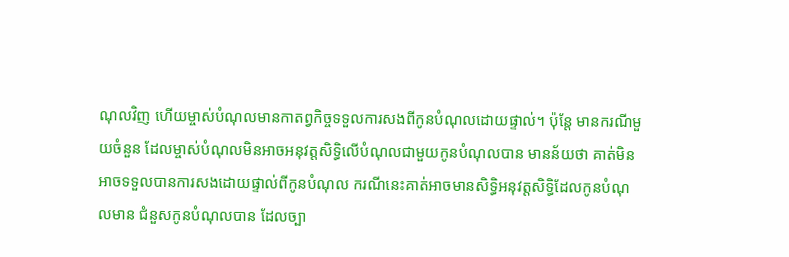ណុលវិញ ហើយម្ចាស់បំណុលមានកាតព្វកិច្ចទទួលការសងពីកូនបំណុលដោយផ្ទាល់។ ប៉ុន្តែ មានករណីមួយចំនួន ដែលម្ចាស់បំណុលមិនអាចអនុវត្តសិទ្ធិលើបំណុលជាមួយកូនបំណុលបាន មានន័យថា គាត់មិនអាចទទួលបានការសងដោយផ្ទាល់ពីកូនបំណុល ករណីនេះគាត់អាចមានសិទ្ធិអនុវត្តសិទ្ធិដែលកូនបំណុលមាន ជំនួសកូនបំណុលបាន ដែលច្បា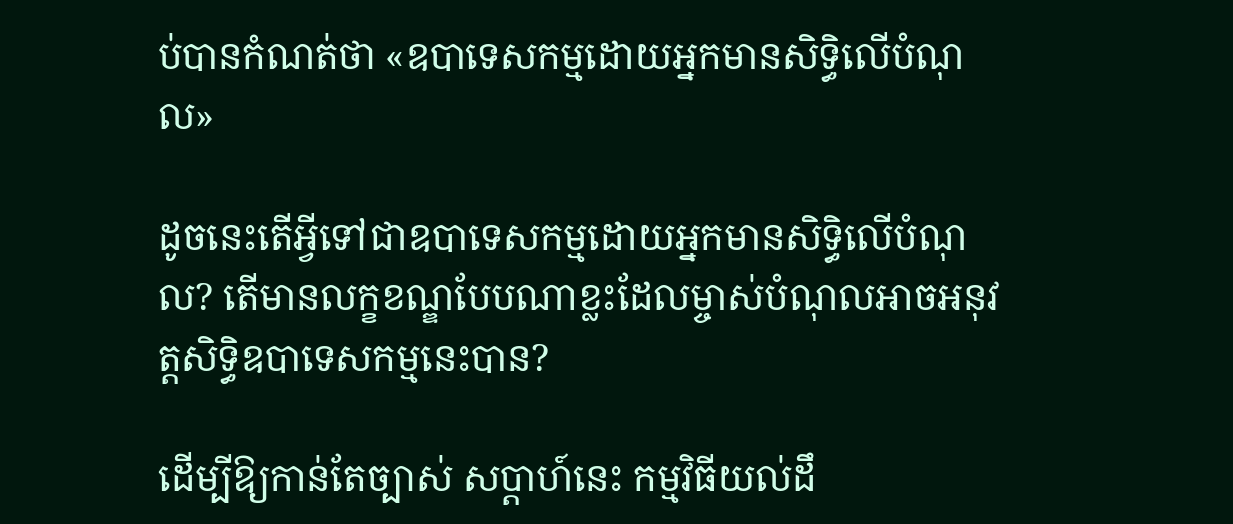ប់បានកំណត់ថា «ឧបាទេសកម្មដោយអ្នកមានសិទ្ធិលើបំណុល»

ដូចនេះតើអ្វីទៅជាឧបាទេសកម្មដោយអ្នកមានសិទ្ធិលើបំណុល? តើមានលក្ខខណ្ឌបែបណាខ្លះដែលម្ចាស់បំណុលអាចអនុវត្តសិទ្ធិឧបាទេសកម្មនេះបាន?

ដើម្បីឱ្យកាន់តែច្បាស់ សប្តាហ៍នេះ កម្មវិធីយល់ដឹ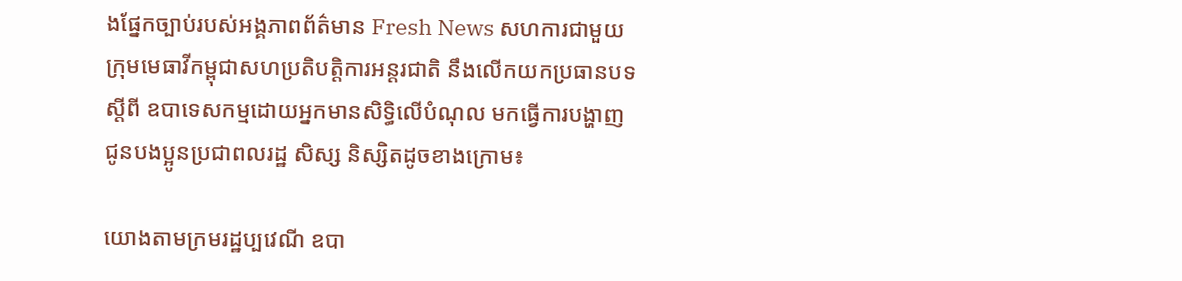ងផ្នែកច្បាប់របស់អង្គភាពព័ត៌មាន Fresh News សហការជាមួយ ក្រុមមេធាវីកម្ពុជាសហប្រតិបត្តិការអន្តរជាតិ នឹងលើកយកប្រធានបទស្ដីពី ឧបាទេសកម្មដោយអ្នកមានសិទ្ធិលើបំណុល មកធ្វើការបង្ហាញជូនបងប្អូនប្រជាពលរដ្ឋ សិស្ស និស្សិតដូចខាងក្រោម៖

យោងតាមក្រមរដ្ឋប្បវេណី ឧបា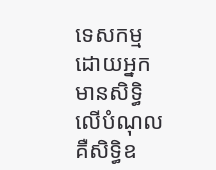ទេសកម្មដោយអ្នកមានសិទ្ធិលើបំណុល គឺសិទ្ធិឧ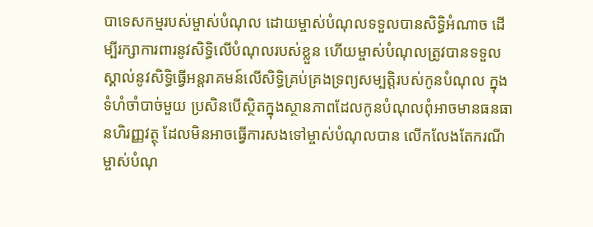បាទេសកម្មរបស់ម្ចាស់បំណុល ដោយម្ចាស់បំណុលទទួលបានសិទ្ធិអំណាច ដើម្បីរក្សាការពារនូវសិទ្ធិលើបំណុលរបស់ខ្លួន ហើយម្ចាស់បំណុលត្រូវបានទទួលស្គាល់នូវសិទ្ធិធ្វើអន្តរាគមន៍លើសិទ្ធិគ្រប់គ្រងទ្រព្យសម្បត្តិរបស់កូនបំណុល ក្នុងទំហំចាំបាច់មួយ ប្រសិនបើស្ថិតក្នុងស្ថានភាពដែលកូនបំណុលពុំអាចមានធនធានហិរញ្ញវត្ថុ ដែលមិនអាចធ្វើការសងទៅម្ចាស់បំណុលបាន លើកលែងតែករណី ម្ចាស់បំណុ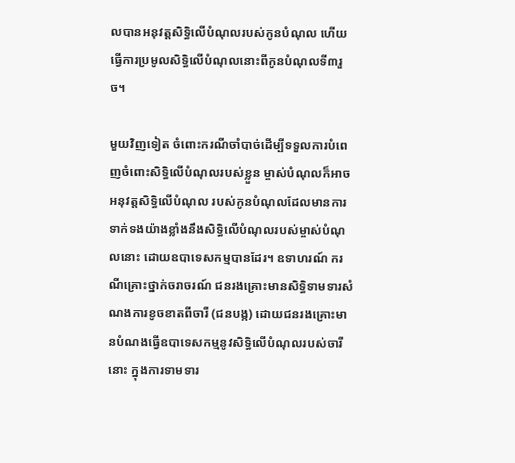លបានអនុវត្តសិទ្ធិលើបំណុលរបស់កូនបំណុល ហើយធ្វើការប្រមូលសិទ្ធិលើបំណុលនោះពីកូនបំណុលទី៣រួច។

មួយវិញទៀត ចំពោះករណីចាំបាច់ដើម្បីទទួលការបំពេញចំពោះសិទ្ធិលើបំណុលរបស់ខ្លួន ម្ចាស់បំណុលក៏អាចអនុវត្តសិទ្ធិលើបំណុល របស់កូនបំណុលដែលមានការទាក់ទងយ៉ាងខ្លាំងនឹងសិទ្ធិលើបំណុលរបស់ម្ចាស់បំណុលនោះ ដោយឧបាទេសកម្មបានដែរ។ ឧទាហរណ៍ ករណីគ្រោះថ្នាក់ចរាចរណ៍ ជនរងគ្រោះមានសិទ្ធិទាមទារសំណងការខូចខាតពីចារី (ជនបង្ក) ដោយជនរងគ្រោះមានបំណងធ្វើឧបាទេសកម្មនូវសិទ្ធិលើបំណុលរបស់ចារីនោះ ក្នុងការទាមទារ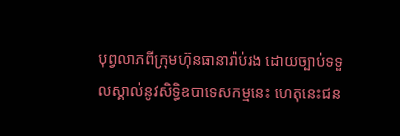បុព្វលាភពីក្រុមហ៊ុនធានារ៉ាប់រង ដោយច្បាប់ទទួលស្គាល់នូវសិទ្ធិឧបាទេសកម្មនេះ ហេតុនេះជន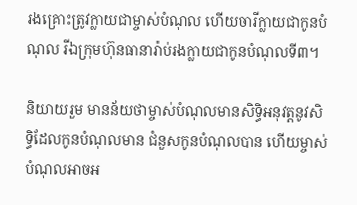រងគ្រោះត្រូវក្លាយជាម្ចាស់បំណុល ហើយចារីក្លាយជាកូនបំណុល រីឯក្រុមហ៊ុនធានារ៉ាប់រងក្លាយជាកូនបំណុលទី៣។

និយាយរួម មានន័យថាម្ចាស់បំណុលមានសិទ្ធិអនុវត្តនូវសិទ្ធិដែលកូនបំណុលមាន ជំនួសកូនបំណុលបាន ហើយម្ចាស់បំណុលអាចអ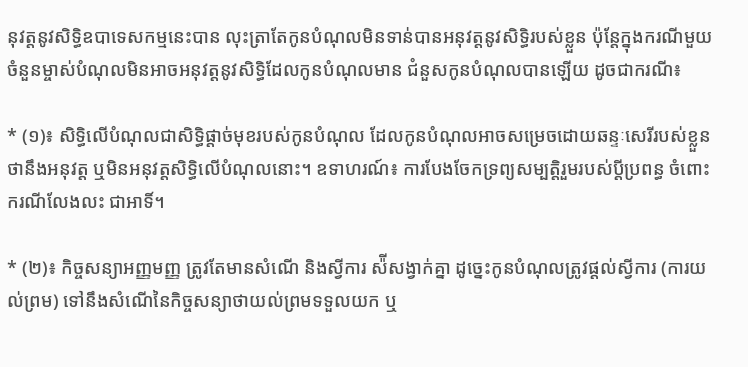នុវត្តនូវសិទ្ធិឧបាទេសកម្មនេះបាន លុះត្រាតែកូនបំណុលមិនទាន់បានអនុវត្តនូវសិទ្ធិរបស់ខ្លួន ប៉ុន្ដែក្នុងករណីមួយចំនួនម្ចាស់បំណុលមិនអាចអនុវត្តនូវសិទ្ធិដែលកូនបំណុលមាន ជំនួសកូនបំណុលបានឡើយ ដូចជាករណី៖

* (១)៖ សិទ្ធិលើបំណុលជាសិទ្ធិផ្ដាច់មុខរបស់កូនបំណុល ដែលកូនបំណុលអាចសម្រេចដោយឆន្ទៈសេរីរបស់ខ្លួនថានឹងអនុវត្ត ឬមិនអនុវត្តសិទ្ធិលើបំណុលនោះ។ ឧទាហរណ៍៖ ការបែងចែកទ្រព្យសម្បត្តិរួមរបស់ប្ដីប្រពន្ធ ចំពោះករណីលែងលះ ជាអាទិ៍។

* (២)៖ កិច្ចសន្យាអញ្ញមញ្ញ ត្រូវតែមានសំណើ និងស្វីការ ស៉ីសង្វាក់គ្នា ដូច្នេះកូនបំណុលត្រូវផ្ដល់ស្វីការ (ការយល់ព្រម) ទៅនឹងសំណើនៃកិច្ចសន្យាថាយល់ព្រមទទួលយក ឬ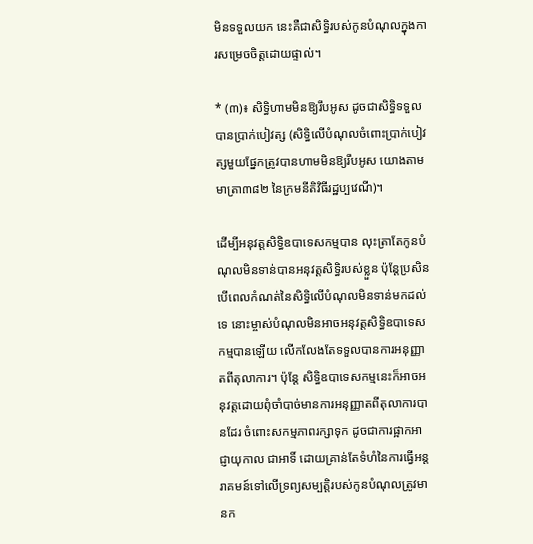មិនទទួលយក នេះគឺជាសិទ្ធិរបស់កូនបំណុលក្នុងការសម្រេចចិត្តដោយផ្ទាល់។

* (៣)៖ សិទ្ធិហាមមិនឱ្យរឹបអូស ដូចជាសិទ្ធិទទួលបានប្រាក់បៀវត្ស (សិទ្ធិលើបំណុលចំពោះប្រាក់បៀវត្សមួយផ្នែកត្រូវបានហាមមិនឱ្យរឹបអូស យោងតាមមាត្រា៣៨២ នៃក្រមនីតិវិធីរដ្ឋប្បវេណី)។

ដើម្បីអនុវត្តសិទ្ធិឧបាទេសកម្មបាន លុះត្រាតែកូនបំណុលមិនទាន់បានអនុវត្តសិទ្ធិរបស់ខ្លួន ប៉ុន្ដែប្រសិនបើពេលកំណត់នៃសិទ្ធិលើបំណុលមិនទាន់មកដល់ទេ នោះម្ចាស់បំណុលមិនអាចអនុវត្តសិទ្ធិឧបាទេសកម្មបានឡើយ លើកលែងតែទទួលបានការអនុញ្ញាតពីតុលាការ។ ប៉ុន្ដែ សិទ្ធិឧបាទេសកម្មនេះក៏អាចអនុវត្តដោយពុំចាំបាច់មានការអនុញ្ញាតពីតុលាការបានដែរ ចំពោះសកម្មភាពរក្សាទុក ដូចជាការផ្អាកអាជ្ញាយុកាល ជាអាទិ៍ ដោយគ្រាន់តែទំហំនៃការធ្វើអន្តរាគមន៍ទៅលើទ្រព្យសម្បត្តិរបស់កូនបំណុលត្រូវមានក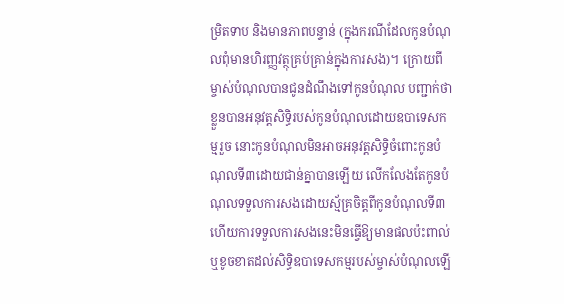ម្រិតទាប និងមានភាពបន្ទាន់ (ក្នុងករណីដែលកូនបំណុលពុំមានហិរញ្ញវត្ថុគ្រប់គ្រាន់ក្នុងការសង)។ ក្រោយពីម្ចាស់បំណុលបានជូនដំណឹងទៅកូនបំណុល បញ្ជាក់ថាខ្លួនបានអនុវត្តសិទ្ធិរបស់កូនបំណុលដោយឧបាទេសកម្មរួច នោះកូនបំណុលមិនអាចអនុវត្តសិទ្ធិចំពោះកូនបំណុលទី៣ដោយជាន់គ្នាបានឡើយ លើកលែងតែកូនបំណុលទទួលការសងដោយស្ម័គ្រចិត្តពីកូនបំណុលទី៣ ហើយការទទួលការសងនេះមិនធ្វើឱ្យមានផលប៉ះពាល់ ឬខូចខាតដល់សិទ្ធិឧបាទេសកម្មរបស់ម្ចាស់បំណុលឡើ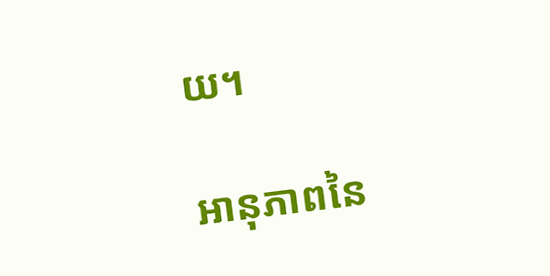យ។

អានុភាពនៃ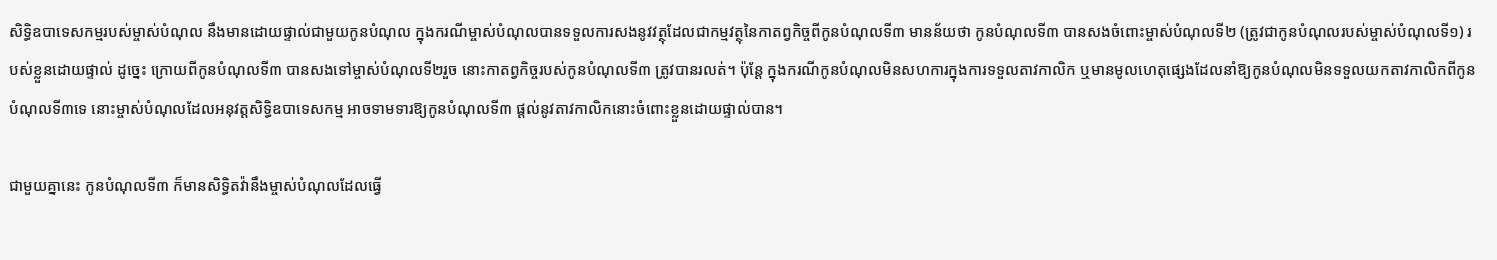សិទ្ធិឧបាទេសកម្មរបស់ម្ចាស់បំណុល នឹងមានដោយផ្ទាល់ជាមួយកូនបំណុល ក្នុងករណីម្ចាស់បំណុលបានទទួលការសងនូវវត្ថុដែលជាកម្មវត្ថុនៃកាតព្វកិច្ចពីកូនបំណុលទី៣ មានន័យថា កូនបំណុលទី៣ បានសងចំពោះម្ចាស់បំណុលទី២ (ត្រូវជាកូនបំណុលរបស់ម្ចាស់បំណុលទី១) របស់ខ្លួនដោយផ្ទាល់ ដូច្នេះ ក្រោយពីកូនបំណុលទី៣ បានសងទៅម្ចាស់បំណុលទី២រួច នោះកាតព្វកិច្ចរបស់កូនបំណុលទី៣ ត្រូវបានរលត់។ ប៉ុន្ដែ ក្នុងករណីកូនបំណុលមិនសហការក្នុងការទទួលតាវកាលិក ឬមានមូលហេតុផ្សេងដែលនាំឱ្យកូនបំណុលមិនទទួលយកតាវកាលិកពីកូនបំណុលទី៣ទេ នោះម្ចាស់បំណុលដែលអនុវត្តសិទ្ធិឧបាទេសកម្ម អាចទាមទារឱ្យកូនបំណុលទី៣ ផ្ដល់នូវតាវកាលិកនោះចំពោះខ្លួនដោយផ្ទាល់បាន។

ជាមួយគ្នានេះ កូនបំណុលទី៣ ក៏មានសិទ្ធិតវ៉ានឹងម្ចាស់បំណុលដែលធ្វើ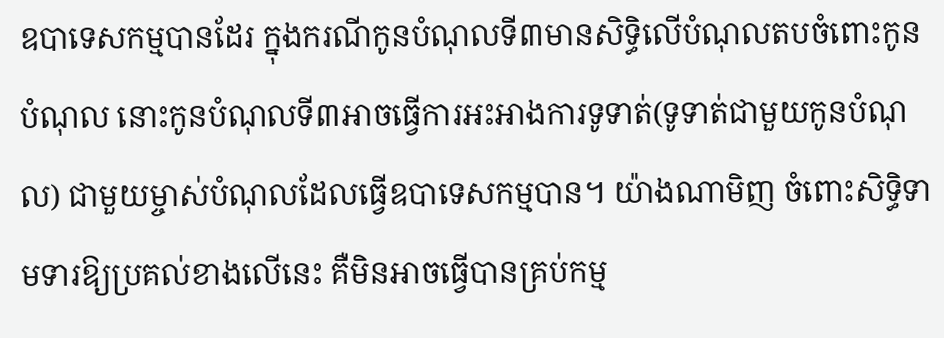ឧបាទេសកម្មបានដែរ ក្នុងករណីកូនបំណុលទី៣មានសិទ្ធិលើបំណុលតបចំពោះកូនបំណុល នោះកូនបំណុលទី៣អាចធ្វើការអះអាងការទូទាត់(ទូទាត់ជាមួយកូនបំណុល) ជាមួយម្ចាស់បំណុលដែលធ្វើឧបាទេសកម្មបាន។ យ៉ាងណាមិញ ចំពោះសិទ្ធិទាមទារឱ្យប្រគល់ខាងលើនេះ គឺមិនអាចធ្វើបានគ្រប់កម្ម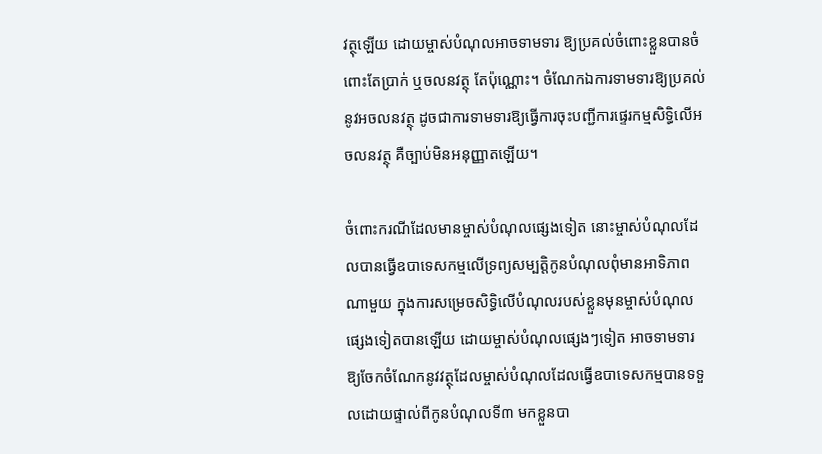វត្ថុឡើយ ដោយម្ចាស់បំណុលអាចទាមទារ ឱ្យប្រគល់ចំពោះខ្លួនបានចំពោះតែប្រាក់ ឬចលនវត្ថុ តែប៉ុណ្ណោះ។ ចំណែកឯការទាមទារឱ្យប្រគល់នូវអចលនវត្ថុ ដូចជាការទាមទារឱ្យធ្វើការចុះបញ្ជីការផ្ទេរកម្មសិទ្ធិលើអចលនវត្ថុ គឺច្បាប់មិនអនុញ្ញាតឡើយ។

ចំពោះករណីដែលមានម្ចាស់បំណុលផ្សេងទៀត នោះម្ចាស់បំណុលដែលបានធ្វើឧបាទេសកម្មលើទ្រព្យសម្បត្តិកូនបំណុលពុំមានអាទិភាពណាមួយ ក្នុងការសម្រេចសិទ្ធិលើបំណុលរបស់ខ្លួនមុនម្ចាស់បំណុលផ្សេងទៀតបានឡើយ ដោយម្ចាស់បំណុលផ្សេងៗទៀត អាចទាមទារឱ្យចែកចំណែកនូវវត្ថុដែលម្ចាស់បំណុលដែលធ្វើឧបាទេសកម្មបានទទួលដោយផ្ទាល់ពីកូនបំណុលទី៣ មកខ្លួនបា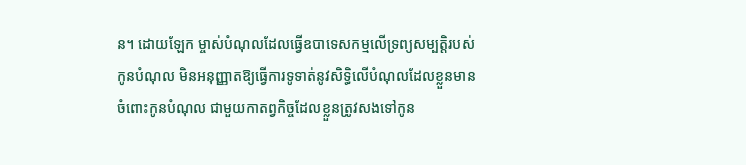ន។ ដោយឡែក ម្ចាស់បំណុលដែលធ្វើឧបាទេសកម្មលើទ្រព្យសម្បត្តិរបស់កូនបំណុល មិនអនុញ្ញាតឱ្យធ្វើការទូទាត់នូវសិទ្ធិលើបំណុលដែលខ្លួនមានចំពោះកូនបំណុល ជាមួយកាតព្វកិច្ចដែលខ្លួនត្រូវសងទៅកូន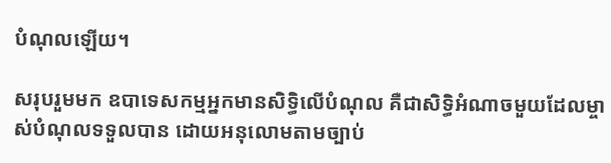បំណុលឡើយ។

សរុបរួមមក ឧបាទេសកម្មអ្នកមានសិទ្ធិលើបំណុល គឺជាសិទិ្ធអំណាចមួយដែលម្ចាស់បំណុលទទួលបាន ដោយអនុលោមតាមច្បាប់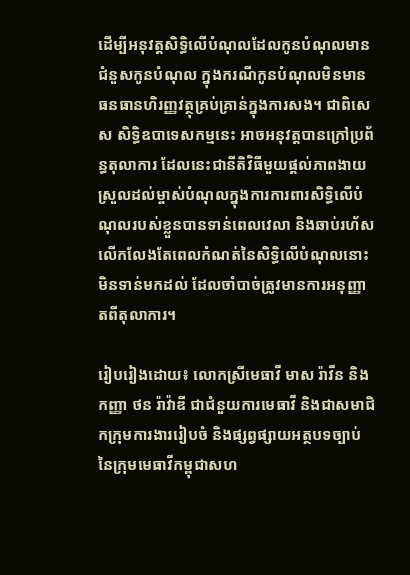ដើម្បីអនុវត្តសិទ្ធិលើបំណុលដែលកូនបំណុលមានជំនួសកូនបំណុល ក្នុងករណីកូនបំណុលមិនមានធនធានហិរញ្ញវត្ថុគ្រប់គ្រាន់ក្នុងការសង។ ជាពិសេស សិទ្ធិឧបាទេសកម្មនេះ អាចអនុវត្តបានក្រៅប្រព័ន្ធតុលាការ ដែលនេះជានីតិវិធីមួយផ្ដល់ភាពងាយស្រួលដល់ម្ចាស់បំណុលក្នុងការការពារសិទ្ធិលើបំណុលរបស់ខ្លួនបានទាន់ពេលវេលា និងឆាប់រហ័ស លើកលែងតែពេលកំណត់នៃសិទ្ធិលើបំណុលនោះមិនទាន់មកដល់ ដែលចាំបាច់ត្រូវមានការអនុញ្ញាតពីតុលាការ។

រៀបរៀងដោយ៖ លោកស្រីមេធាវី មាស រ៉ាវីន និងកញ្ញា ថន រ៉ាវ៉ាឌី ជាជំនួយការមេធាវី និងជាសមាជិកក្រុមការងាររៀបចំ និងផ្សព្វផ្សាយអត្ថបទច្បាប់ នៃក្រុមមេធាវីកម្ពុជាសហ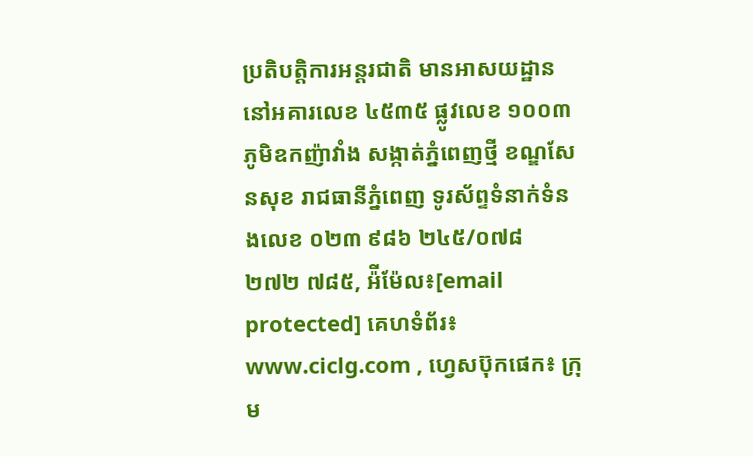ប្រតិបត្តិការអន្តរជាតិ មានអាសយដ្ឋាននៅអគារលេខ ៤៥៣៥ ផ្លូវលេខ ១០០៣ ភូមិឧកញ៉ាវាំង សង្កាត់ភ្នំពេញថ្មី ខណ្ឌសែនសុខ រាជធានីភ្នំពេញ ទូរស័ព្ទទំនាក់ទំនងលេខ ០២៣ ៩៨៦ ២៤៥/០៧៨ ២៧២ ៧៨៥, អ៉ីម៉ែល៖[email protected] គេហទំព័រ៖ www.ciclg.com , ហ្វេសប៊ុកផេក៖ ក្រុម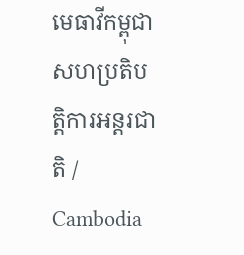មេធាវីកម្ពុជាសហប្រតិបត្តិការអន្តរជាតិ / Cambodia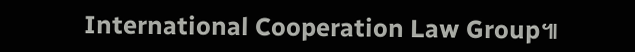International Cooperation Law Group៕